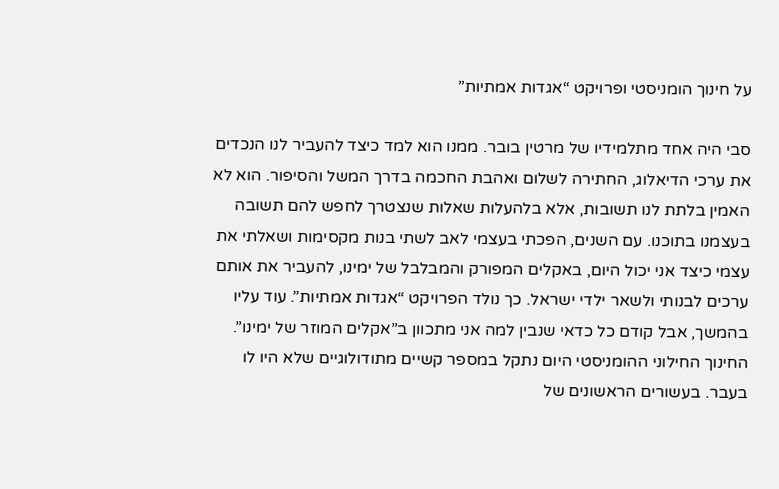על חינוך הומניסטי ופרויקט “אגדות אמתיות”

סבי היה אחד מתלמידיו של מרטין בובר. ממנו הוא למד כיצד להעביר לנו הנכדים את ערכי הדיאלוג, החתירה לשלום ואהבת החכמה בדרך המשל והסיפור. הוא לא האמין בלתת לנו תשובות, אלא בלהעלות שאלות שנצטרך לחפש להם תשובה בעצמנו בתוכנו. עם השנים, הפכתי בעצמי לאב לשתי בנות מקסימות ושאלתי את עצמי כיצד אני יכול היום, באקלים המפורק והמבלבל של ימינו, להעביר את אותם ערכים לבנותי ולשאר ילדי ישראל. כך נולד הפרויקט “אגדות אמתיות”. עוד עליו בהמשך, אבל קודם כל כדאי שנבין למה אני מתכוון ב”אקלים המוזר של ימינו”. החינוך החילוני ההומניסטי היום נתקל במספר קשיים מתודולוגיים שלא היו לו בעבר. בעשורים הראשונים של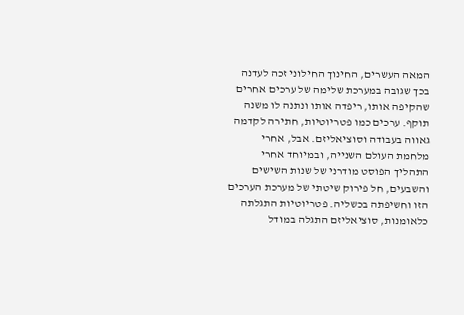המאה העשרים, החינוך החילוני זכה לעדנה בכך שגובה במערכת שלימה של ערכים אחרים שהקיפה אותו, ריפדה אותו ונתנה לו משנה תוקף. ערכים כמו פטריוטיות, חתירה לקדמה גאווה בעבודה וסוציאליזם. אבל, אחרי מלחמת העולם השנייה, ובמיוחד אחרי התהליך הפוסט מודרני של שנות השישים והשבעים, חל פירוק שיטתי של מערכת הערכים הזו וחשיפתה בכשליה. פטריוטיות התגלתה כלאומנות, סוציאליזם התגלה במודל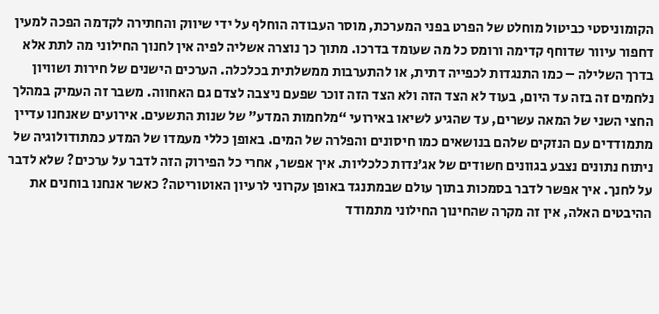הקומוניסטי כביטול מוחלט של הפרט בפני המערכת, מוסר העבודה הוחלף על ידי שיווק והחתירה לקדמה הפכה למעין דחפור עיוור שדוחף קדימה ורומס כל מה שעומד בדרכו. מתוך כך נוצרה אשליה לפיה אין לחנוך החילוני מה לתת אלא בדרך השלילה – כמו התנגדות לכפייה דתית, או להתערבות ממשלתית בכלכלה. הערכים הישנים של חירות ושוויון נלחמים זה בזה עד היום, בעוד לא הצד הזה ולא הצד הזה זוכר שפעם ניצבה לצדם גם האחווה. משבר זה העמיק במהלך החצי השני של המאה עשרים, עד שהגיע לשיאו באירועי “מלחמות המדע” של שנות התשעים. אירועים שאנחנו עדיין מתמודדים עם הנזקים שלהם בנושאים כמו חיסונים והפלרה של המים. באופן כללי מעמדו של המדע כמתודולוגיה של ניתוח נתונים נצבע בגוונים חשודים של אג’נדות כלכליות. איך אפשר, אחרי כל הפירוק הזה לדבר על ערכים? שלא לדבר על לחנך. איך אפשר לדבר בסמכות בתוך עולם שבמתנגד באופן עקרוני לרעיון האוטוריטה? כאשר אנחנו בוחנים את ההיבטים האלה, אין זה מקרה שהחינוך החילוני מתמודד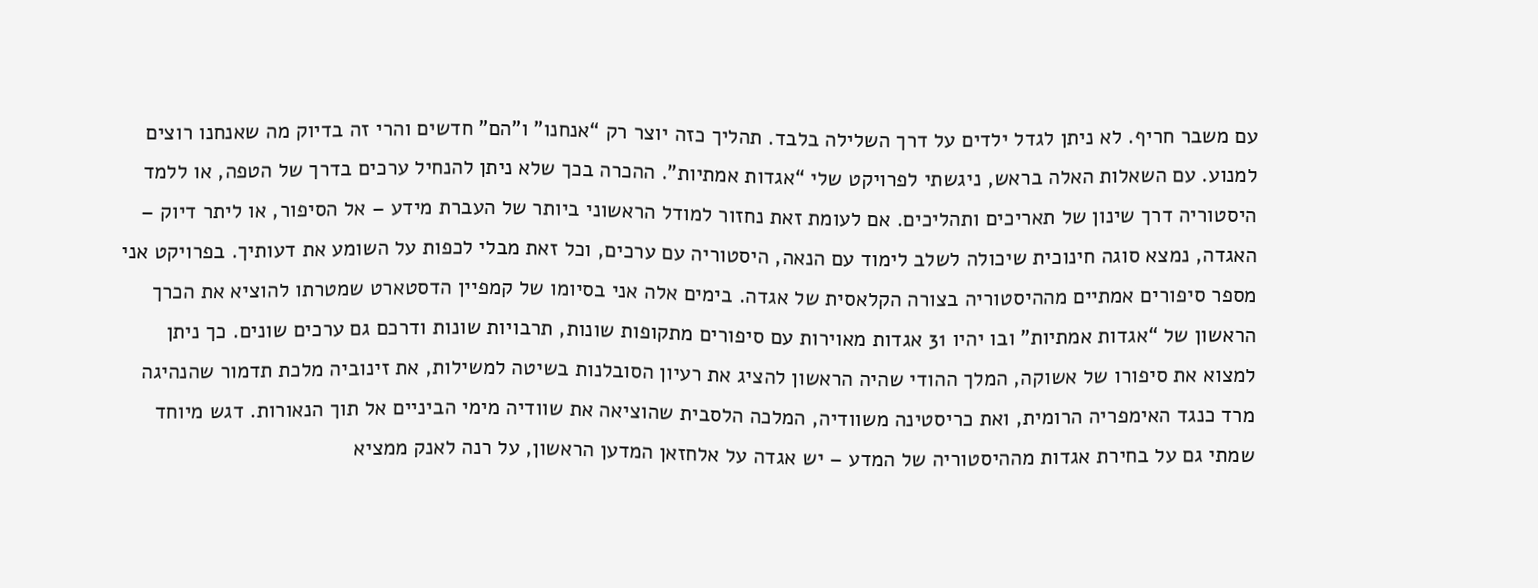עם משבר חריף. לא ניתן לגדל ילדים על דרך השלילה בלבד. תהליך כזה יוצר רק “אנחנו” ו”הם” חדשים והרי זה בדיוק מה שאנחנו רוצים למנוע. עם השאלות האלה בראש, ניגשתי לפרויקט שלי “אגדות אמתיות”. ההכרה בכך שלא ניתן להנחיל ערכים בדרך של הטפה, או ללמד היסטוריה דרך שינון של תאריכים ותהליכים. אם לעומת זאת נחזור למודל הראשוני ביותר של העברת מידע – אל הסיפור, או ליתר דיוק – האגדה, נמצא סוגה חינוכית שיכולה לשלב לימוד עם הנאה, היסטוריה עם ערכים, וכל זאת מבלי לכפות על השומע את דעותיך. בפרויקט אני מספר סיפורים אמתיים מההיסטוריה בצורה הקלאסית של אגדה. בימים אלה אני בסיומו של קמפיין הדסטארט שמטרתו להוציא את הכרך הראשון של “אגדות אמתיות” ובו יהיו 31 אגדות מאוירות עם סיפורים מתקופות שונות, תרבויות שונות ודרכם גם ערכים שונים. כך ניתן למצוא את סיפורו של אשוקה, המלך ההודי שהיה הראשון להציג את רעיון הסובלנות בשיטה למשילות, את זינוביה מלכת תדמור שהנהיגה מרד כנגד האימפריה הרומית, ואת כריסטינה משוודיה, המלכה הלסבית שהוציאה את שוודיה מימי הביניים אל תוך הנאורות. דגש מיוחד שמתי גם על בחירת אגדות מההיסטוריה של המדע – יש אגדה על אלחזאן המדען הראשון, על רנה לאנק ממציא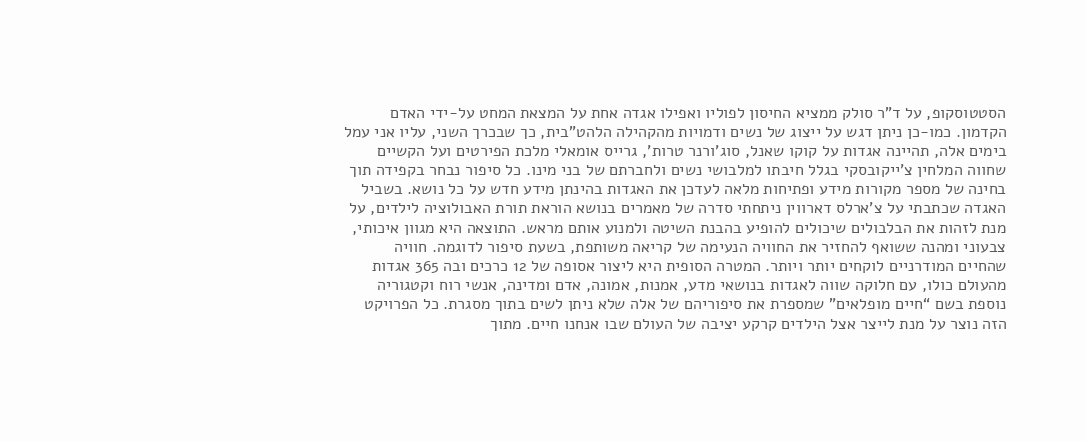הסטטוסקופ, על ד”ר סולק ממציא החיסון לפוליו ואפילו אגדה אחת על המצאת המחט על-ידי האדם הקדמון. כמו-כן ניתן דגש על ייצוג של נשים ודמויות מהקהילה הלהט”בית, כך שבכרך השני, עליו אני עמל בימים אלה, תהיינה אגדות על קוקו שאנל, סוג’ורנר טרות’, גרייס אומאלי מלכת הפירטים ועל הקשיים שחווה המלחין צ’ייקובסקי בגלל חיבתו למלבושי נשים ולחברתם של בני מינו. כל סיפור נבחר בקפידה תוך בחינה של מספר מקורות מידע ופתיחות מלאה לעדכן את האגדות בהינתן מידע חדש על כל נושא. בשביל האגדה שכתבתי על צ’ארלס דארווין ניתחתי סדרה של מאמרים בנושא הוראת תורת האבולוציה לילדים, על מנת לזהות את הבלבולים שיכולים להופיע בהבנת השיטה ולמנוע אותם מראש. התוצאה היא מגוון איכותי, צבעוני ומהנה ששואף להחזיר את החוויה הנעימה של קריאה משותפת, בשעת סיפור לדוגמה. חוויה שהחיים המודרניים לוקחים יותר ויותר. המטרה הסופית היא ליצור אסופה של 12 כרכים ובה 365 אגדות מהעולם כולו, עם חלוקה שווה לאגדות בנושאי מדע, אמנות, אמונה, אדם ומדינה, אנשי רוח וקטגוריה נוספת בשם “חיים מופלאים” שמספרת את סיפוריהם של אלה שלא ניתן לשים בתוך מסגרת. כל הפרויקט הזה נוצר על מנת לייצר אצל הילדים קרקע יציבה של העולם שבו אנחנו חיים. מתוך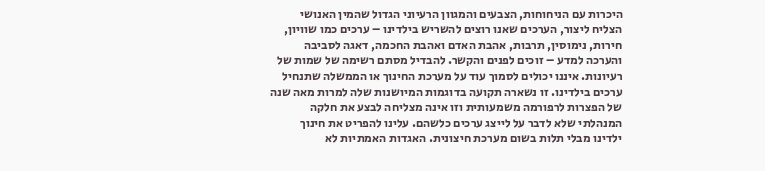היכרות עם הניחוחות, הצבעים והמגוון הרעיוני הגדול שהמין האנושי הצליח ליצור, הערכים שאנו רוצים להשריש בילדינו – ערכים כמו שוויון, חירות, נימוסין, תרבות, אהבת האדם ואהבת החכמה, דאגה לסביבה והערכה למדע – זוכים לפנים והקשר. להבדיל מסתם רשימה של שמות של רעיונות. איננו יכולים לסמוך עוד על מערכת החינוך או הממשלה שתנחיל ערכים בילדינו. זו נשארה תקועה בדוגמות המיושנות שלה למרות מאה שנה של הפצרות לרפורמה משמעותית וזו אינה מצליחה לבצע את חלקה המנהלתי שלא לדבר על לייצג ערכים כלשהם. עלינו להפריט את חינוך ילדינו מבלי תלות בשום מערכת חיצונית. האגדות האמתיות לא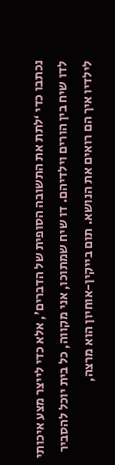נכתבו כדי ‘לתת את התשובה הסופית של הדברים’, אלא כדי לייצר מצע איכותי לדו שיח בין הורים וילדיהם. דו שיח שמתוכו, אני מקווה, כל בית יוכל להסביר לילדיו איך הם רואים את הנושא. תום בייקין-אוחיון הוא מרצה,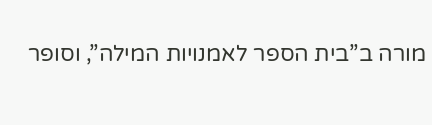מורה ב”בית הספר לאמנויות המילה”, וסופר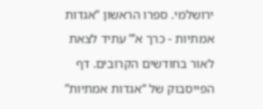ירושלמי. ספרו הראשון “אגדות אמתיות - כרך א’” עתיד לצאת לאור בחודשים הקרובים. דף הפייסבוק של “אגדות אמתיות”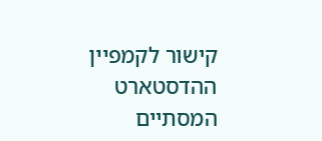קישור לקמפיין ההדסטארט המסתיים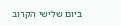ביום שלישי הקרוב